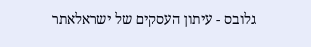גלובס - עיתון העסקים של ישראלאתר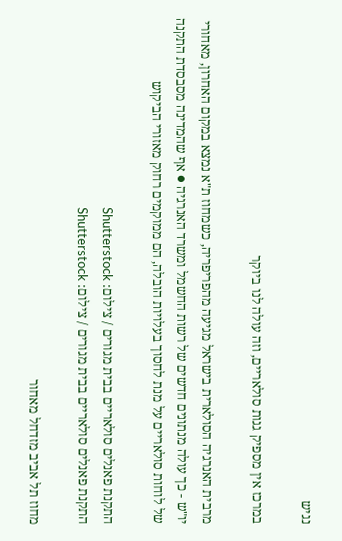נגיש

במרכז אין מספיק גגות סולאריים, וזה עולה לנו ביוקר

מרבית האנרגיה הסולארית בישראל מגיעה מהפריפריה, כשמחוז ת"א נמצא במקום האחרון, מאחורי יו"ש - כך עולה מנתונים חדשים של רשות החשמל ומשרד האנרגיה ● אף שהמדינה מסבסדת התקנה של לוחות סולאריים על מנת לחסוך בעלויות הובלה, הם ממוקמים רחוק מאזורי הביקוש

התקנת פאנלים סולאריים בבית מגורים / צילום: Shutterstock
התקנת פאנלים סולאריים בבית מגורים / צילום: Shutterstock

מחוז תל אביב מזדחל מאחור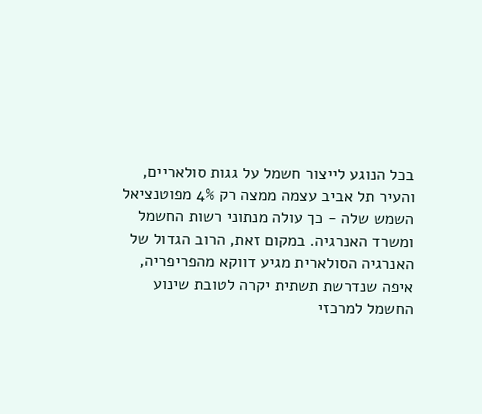בכל הנוגע לייצור חשמל על גגות סולאריים, והעיר תל אביב עצמה ממצה רק 4% מפוטנציאל השמש שלה - כך עולה מנתוני רשות החשמל ומשרד האנרגיה. במקום זאת, הרוב הגדול של האנרגיה הסולארית מגיע דווקא מהפריפריה, איפה שנדרשת תשתית יקרה לטובת שינוע החשמל למרכזי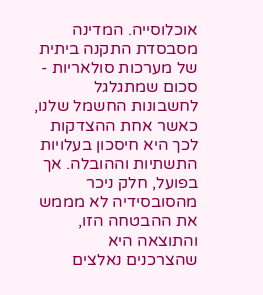אוכלוסייה. המדינה מסבסדת התקנה ביתית של מערכות סולאריות - סכום שמתגלגל לחשבונות החשמל שלנו, כאשר אחת ההצדקות לכך היא חיסכון בעלויות התשתיות וההובלה. אך בפועל, חלק ניכר מהסובסידיה לא מממש את ההבטחה הזו, והתוצאה היא שהצרכנים נאלצים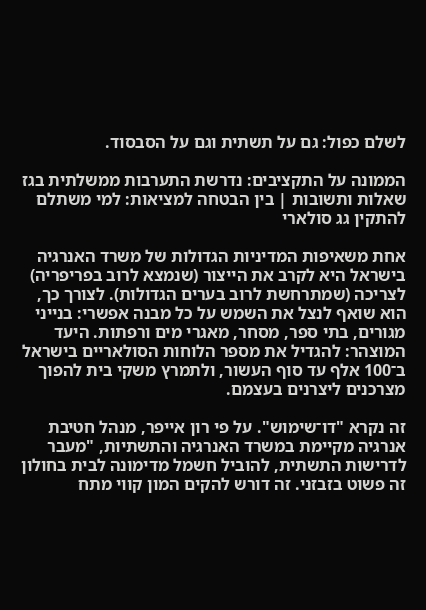לשלם כפול: גם על תשתית וגם על הסבסוד.

הממונה על התקציבים: נדרשת התערבות ממשלתית בגז
שאלות ותשובות | בין הבטחה למציאות: למי משתלם להתקין גג סולארי

אחת משאיפות המדיניות הגדולות של משרד האנרגיה בישראל היא לקרב את הייצור (שנמצא לרוב בפריפריה) לצריכה (שמתרחשת לרוב בערים הגדולות). לצורך כך, הוא שואף לנצל את השמש על כל מבנה אפשרי: בנייני מגורים, בתי ספר, מסחר, מאגרי מים ורפתות. היעד המוצהר: להגדיל את מספר הלוחות הסולאריים בישראל ב־100 אלף עד סוף העשור, ולתמרץ משקי בית להפוך מצרכנים ליצרנים בעצמם.

זה נקרא "דו־שימוש". על פי רון אייפר, מנהל חטיבת אנרגיה מקיימת במשרד האנרגיה והתשתיות, "מעבר לדרישות התשתית, להוביל חשמל מדימונה לבית בחולון זה פשוט בזבזני. זה דורש להקים המון קווי מתח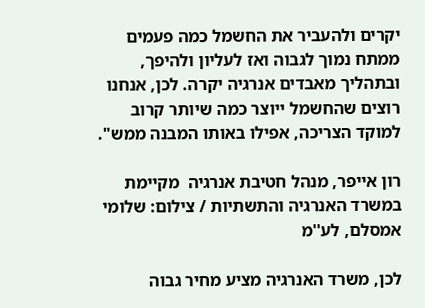יקרים ולהעביר את החשמל כמה פעמים ממתח נמוך לגבוה ואז לעליון ולהיפך, ובתהליך מאבדים אנרגיה יקרה. לכן, אנחנו רוצים שהחשמל ייוצר כמה שיותר קרוב למוקד הצריכה, אפילו באותו המבנה ממש".

רון אייפר, מנהל חטיבת אנרגיה  מקיימת במשרד האנרגיה והתשתיות / צילום: שלומי אמסלם, לע''מ

לכן, משרד האנרגיה מציע מחיר גבוה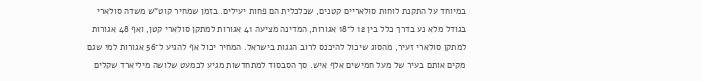במיוחד על התקנת לוחות סולאריים קטנים, שכלכלית הם פחות יעילים. בזמן שמחיר קוט"ש משדה סולארי בגודל מלא נע בדרך כלל בין 12 ל־18 אגורות, המדינה מציעה 41 אגורות למתקן סולארי קטן, ואף 48 אגורות למתקן סולארי זעיר, מהסוג שיכול להיכנס לרוב הגגות בישראל. המחיר יכול אף להגיע ל־56 אגורות למי שגם מקים אותם בעיר של מעל חמישים אלף איש. סך הסבסוד למתחדשות מגיע לכמעט שלושה מיליארד שקלים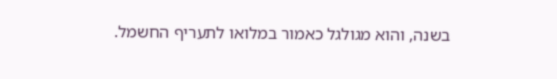בשנה, והוא מגולגל כאמור במלואו לתעריף החשמל.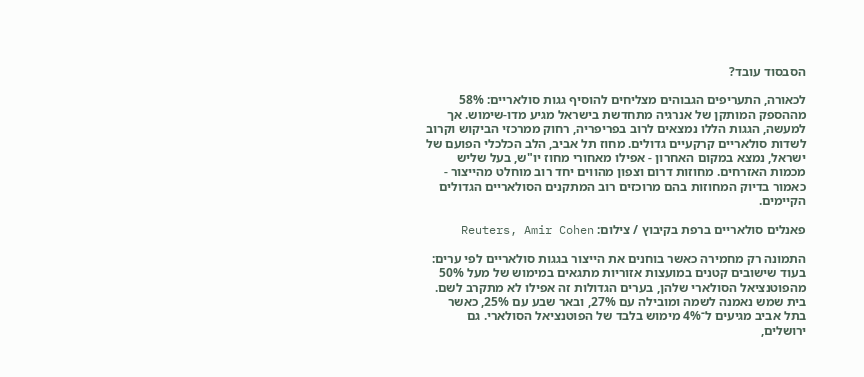הסבסוד עובד?

לכאורה, התעריפים הגבוהים מצליחים להוסיף גגות סולאריים: 58% מההספק המותקן של אנרגיה מתחדשת בישראל מגיע מדו-שימוש. אך למעשה, הגגות הללו נמצאים לרוב בפריפריה, רחוק ממרכזי הביקוש וקרוב לשדות סולאריים קרקעיים גדולים. מחוז תל אביב, הלב הכלכלי הפועם של ישראל, נמצא במקום האחרון - אפילו מאחורי מחוז יו"ש, בעל שליש מכמות האזרחים. מחוזות דרום וצפון מהווים יחד רוב מוחלט מהייצור - כאמור בדיוק המחוזות בהם מרוכזים רוב המתקנים הסולאריים הגדולים הקיימים.

פאנלים סולאריים ברפת בקיבוץ / צילום: Reuters, Amir Cohen

התמונה רק מחמירה כאשר בוחנים את הייצור בגגות סולאריים לפי ערים: בעוד שישובים קטנים במועצות אזוריות מתגאים במימוש של מעל 50% מהפוטנציאל הסולארי שלהן, בערים הגדולות זה אפילו לא מתקרב לשם. בית שמש נאמנה לשמה ומובילה עם 27%, ובאר שבע עם 25%, כאשר בתל אביב מגיעים ל־4% מימוש בלבד של הפוטנציאל הסולארי. גם ירושלים,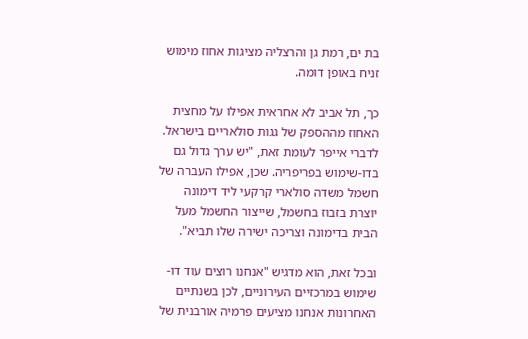בת ים, רמת גן והרצליה מציגות אחוז מימוש זניח באופן דומה.

כך, תל אביב לא אחראית אפילו על מחצית האחוז מההספק של גגות סולאריים בישראל. לדברי אייפר לעומת זאת, "יש ערך גדול גם בדו-שימוש בפריפריה. שכן, אפילו העברה של חשמל משדה סולארי קרקעי ליד דימונה יוצרת בזבוז בחשמל, שייצור החשמל מעל הבית בדימונה וצריכה ישירה שלו תביא".

ובכל זאת, הוא מדגיש "אנחנו רוצים עוד דו-שימוש במרכזיים העירוניים, לכן בשנתיים האחרונות אנחנו מציעים פרמיה אורבנית של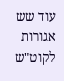עוד שש אגורות לקוט"ש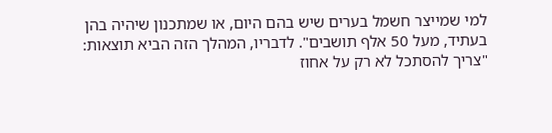למי שמייצר חשמל בערים שיש בהם היום, או שמתכנון שיהיה בהן בעתיד, מעל 50 אלף תושבים". לדבריו, המהלך הזה הביא תוצאות: "צריך להסתכל לא רק על אחוז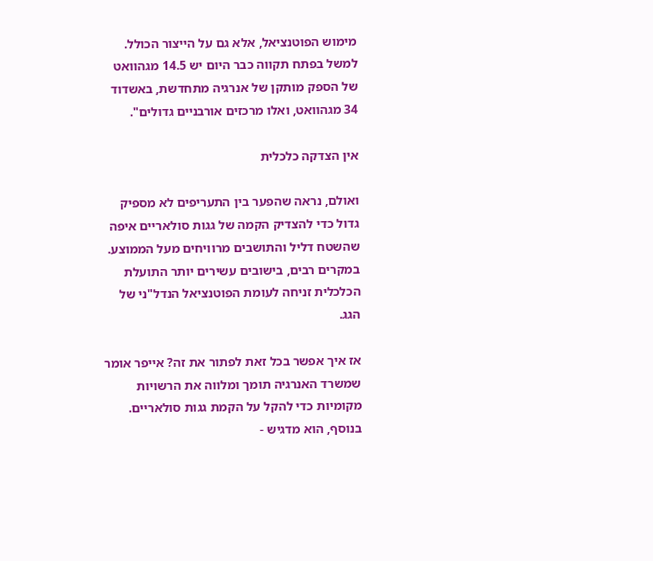מימוש הפוטנציאל, אלא גם על הייצור הכולל. למשל בפתח תקווה כבר היום יש 14.5 מגהוואט של הספק מותקן של אנרגיה מתחדשת, באשדוד 34 מגהוואט, ואלו מרכזים אורבניים גדולים".

אין הצדקה כלכלית

ואולם, נראה שהפער בין התעריפים לא מספיק גדול כדי להצדיק הקמה של גגות סולאריים איפה שהשטח דליל והתושבים מרוויחים מעל הממוצע. במקרים רבים, בישובים עשירים יותר התועלת הכלכלית זניחה לעומת הפוטנציאל הנדל"ני של הגג.

אז איך אפשר בכל זאת לפתור את זה? אייפר אומר שמשרד האנרגיה תומך ומלווה את הרשויות מקומיות כדי להקל על הקמת גגות סולאריים. בנוסף, הוא מדגיש -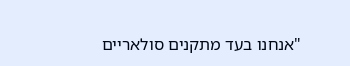"אנחנו בעד מתקנים סולאריים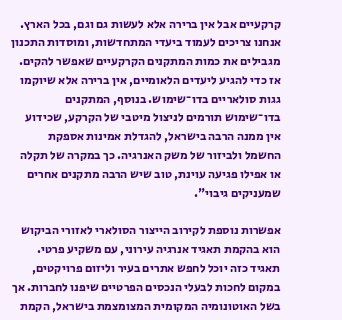קרקעיים אבל אין ברירה אלא לעשות גם וגם, בכל הארץ. אנחנו צריכים לעמוד ביעדי המתחדשות, ומוסדות התכנון מגבילים את כמות המתקנים הקרקעיים שאפשר להקים. אז כדי להגיע ליעדים הלאומיים, אין ברירה אלא שיוקמו גגות סולאריים בדו־שימוש. בנוסף, המתקנים בדו־שימוש תורמים לניצול מיטבי של הקרקע, שכידוע אין ממנה הרבה בישראל, להגדלת אמינות אספקת החשמל ולביזור של משק האנרגיה. כך במקרה של תקלה או אפילו פגיעה עוינת, טוב שיש הרבה מתקנים אחרים שמעניקים גיבוי".

אפשרות נוספת לקירוב הייצור הסולארי לאזורי הביקוש הוא בהקמת תאגיד אנרגיה עירוני, עם משקיע פרטי. תאגיד כזה יוכל לחפש אתרים בעיר וליזום פרויקטים, במקום לחכות לבעלי הנכסים הפרטיים שיפנו לחברות. אך בשל האוטונומיה המקומית המצומצמת בישראל, הקמת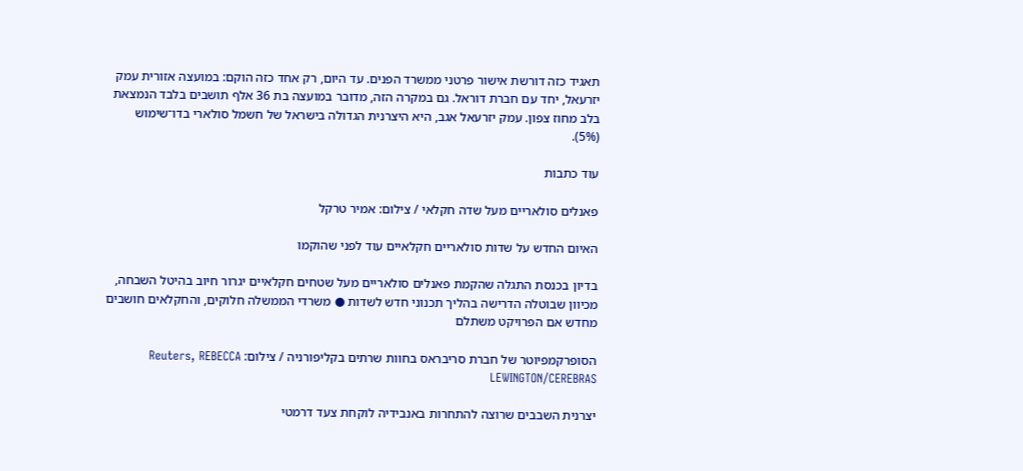תאגיד כזה דורשת אישור פרטני ממשרד הפנים. עד היום, רק אחד כזה הוקם: במועצה אזורית עמק יזרעאל, יחד עם חברת דוראל. גם במקרה הזה, מדובר במועצה בת 36 אלף תושבים בלבד הנמצאת בלב מחוז צפון. עמק יזרעאל אגב, היא היצרנית הגדולה בישראל של חשמל סולארי בדו־שימוש (5%).

עוד כתבות

פאנלים סולאריים מעל שדה חקלאי / צילום: אמיר טרקל

האיום החדש על שדות סולאריים חקלאיים עוד לפני שהוקמו

בדיון בכנסת התגלה שהקמת פאנלים סולאריים מעל שטחים חקלאיים יגרור חיוב בהיטל השבחה, מכיוון שבוטלה הדרישה בהליך תכנוני חדש לשדות ● משרדי הממשלה חלוקים, והחקלאים חושבים מחדש אם הפרויקט משתלם

הסופרקמפיוטר של חברת סריבראס בחוות שרתים בקליפורניה / צילום: Reuters, REBECCA LEWINGTON/CEREBRAS

יצרנית השבבים שרוצה להתחרות באנבידיה לוקחת צעד דרמטי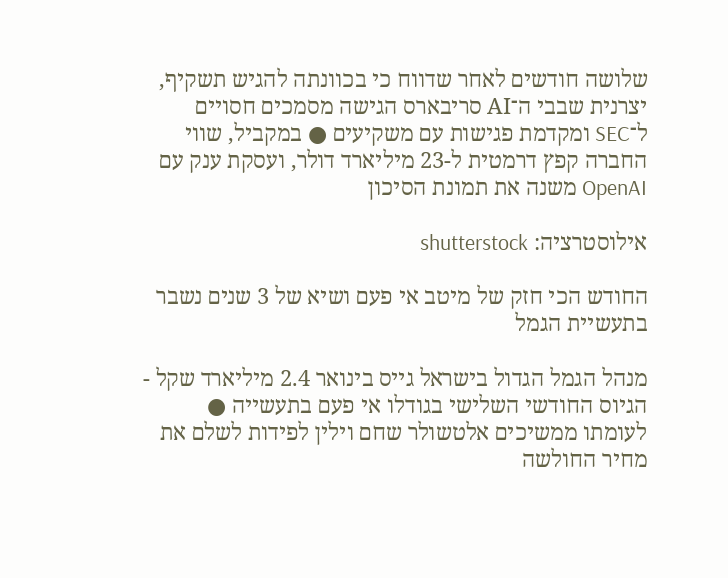שלושה חודשים לאחר שדווח כי בכוונתה להגיש תשקיף, יצרנית שבבי ה־AI סריבארס הגישה מסמכים חסויים ל־SEC ומקדמת פגישות עם משקיעים ● במקביל, שווי החברה קפץ דרמטית ל-23 מיליארד דולר, ועסקת ענק עם OpenAI משנה את תמונת הסיכון

אילוסטרציה: shutterstock

החודש הכי חזק של מיטב אי פעם ושיא של 3 שנים נשבר בתעשיית הגמל

מנהל הגמל הגדול בישראל גייס בינואר 2.4 מיליארד שקל - הגיוס החודשי השלישי בגודלו אי פעם בתעשייה ● לעומתו ממשיכים אלטשולר שחם וילין לפידות לשלם את מחיר החולשה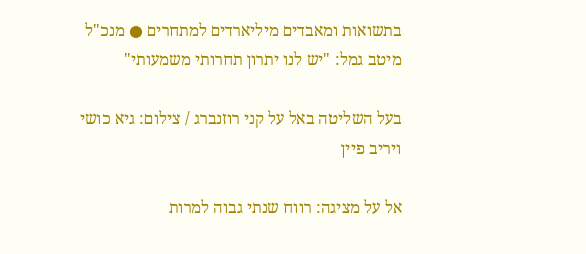בתשואות ומאבדים מיליארדים למתחרים ● מנכ"ל מיטב גמל: "יש לנו יתרון תחרותי משמעותי"

בעל השליטה באל על קני רוזנברג / צילום: גיא כושי ויריב פיין

אל על מציגה: רווח שנתי גבוה למרות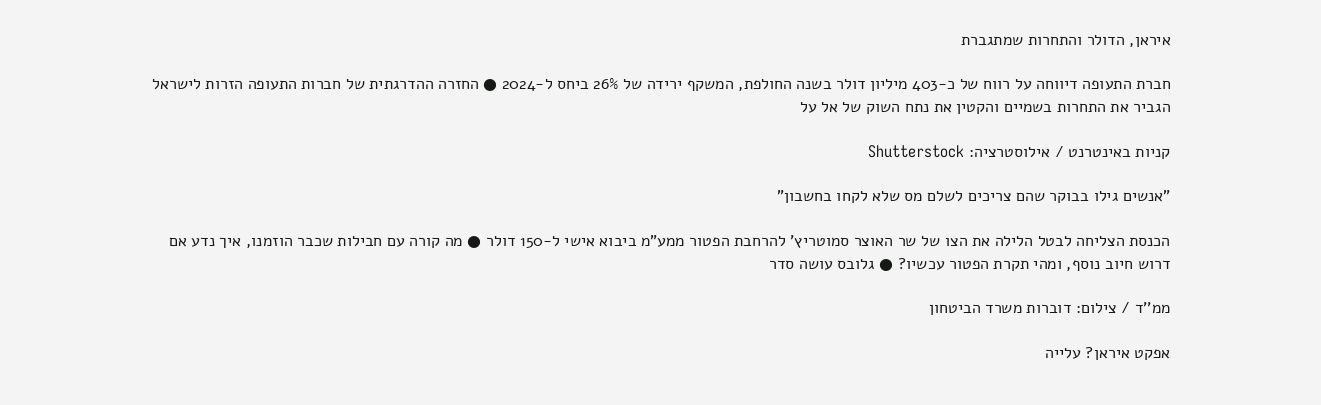איראן, הדולר והתחרות שמתגברת

חברת התעופה דיווחה על רווח של כ-403 מיליון דולר בשנה החולפת, המשקף ירידה של 26% ביחס ל-2024 ● החזרה ההדרגתית של חברות התעופה הזרות לישראל הגביר את התחרות בשמיים והקטין את נתח השוק של אל על

קניות באינטרנט / אילוסטרציה: Shutterstock

"אנשים גילו בבוקר שהם צריכים לשלם מס שלא לקחו בחשבון"

הכנסת הצליחה לבטל הלילה את הצו של שר האוצר סמוטריץ' להרחבת הפטור ממע"מ ביבוא אישי ל-150 דולר ● מה קורה עם חבילות שכבר הוזמנו, איך נדע אם דרוש חיוב נוסף, ומהי תקרת הפטור עכשיו? ● גלובס עושה סדר

ממ''ד / צילום: דוברות משרד הביטחון

אפקט איראן? עלייה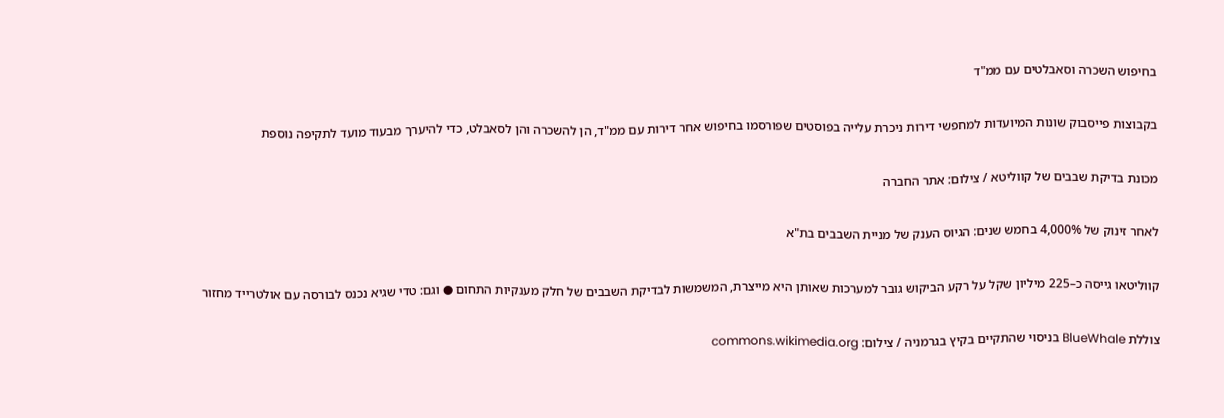בחיפוש השכרה וסאבלטים עם ממ"ד

בקבוצות פייסבוק שונות המיועדות למחפשי דירות ניכרת עלייה בפוסטים שפורסמו בחיפוש אחר דירות עם ממ"ד, הן להשכרה והן לסאבלט, כדי להיערך מבעוד מועד לתקיפה נוספת

מכונת בדיקת שבבים של קווליטא / צילום: אתר החברה

לאחר זינוק של 4,000% בחמש שנים: הגיוס הענק של מניית השבבים בת"א

קווליטאו גייסה כ–225 מיליון שקל על רקע הביקוש גובר למערכות שאותן היא מייצרת, המשמשות לבדיקת השבבים של חלק מענקיות התחום ● וגם: טדי שגיא נכנס לבורסה עם אולטרייד מחזור

צוללת BlueWhale בניסוי שהתקיים בקיץ בגרמניה / צילום: commons.wikimedia.org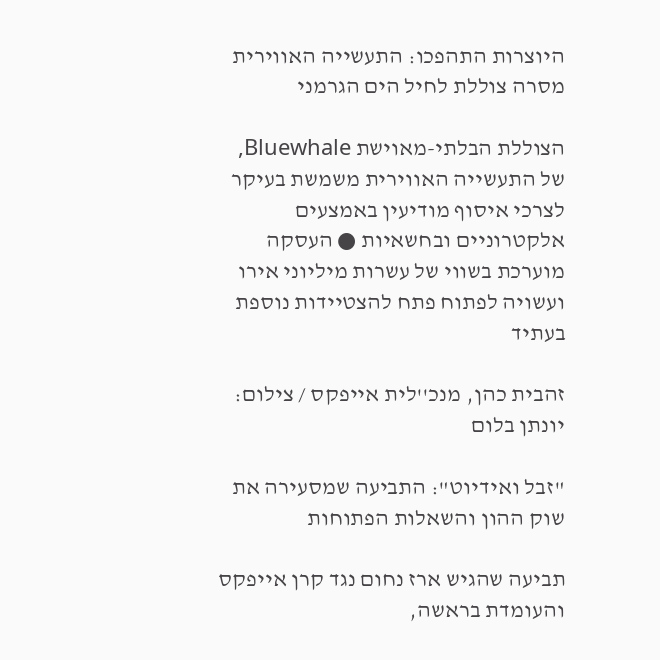היוצרות התהפכו: התעשייה האווירית מסרה צוללת לחיל הים הגרמני

הצוללת הבלתי-מאוישת Bluewhale, של התעשייה האווירית משמשת בעיקר לצרכי איסוף מודיעין באמצעים אלקטרוניים ובחשאיות ● העסקה מוערכת בשווי של עשרות מיליוני אירו ועשויה לפתוח פתח להצטיידות נוספת בעתיד

זהבית כהן, מנכ''לית אייפקס / צילום: יונתן בלום

"זבל ואידיוט": התביעה שמסעירה את שוק ההון והשאלות הפתוחות

תביעה שהגיש ארז נחום נגד קרן אייפקס והעומדת בראשה,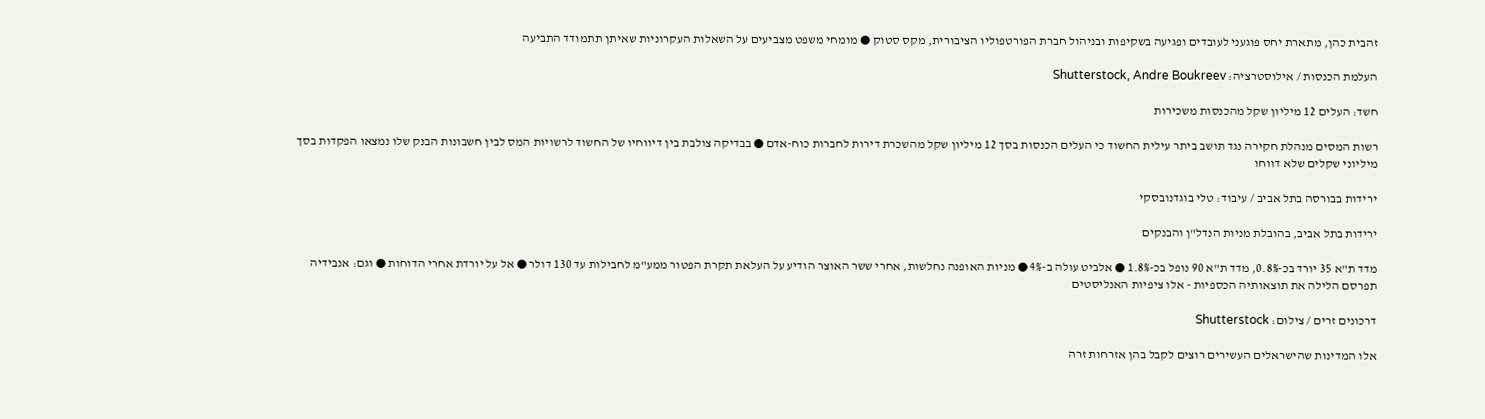זהבית כהן, מתארת יחס פוגעני לעובדים ופגיעה בשקיפות ובניהול חברת הפורטפוליו הציבורית, מקס סטוק ● מומחי משפט מצביעים על השאלות העקרוניות שאיתן תתמודד התביעה

העלמת הכנסות / אילוסטרציה: Shutterstock, Andre Boukreev

חשד: העלים 12 מיליון שקל מהכנסות משכירות

רשות המסים מנהלת חקירה נגד תושב ביתר עילית החשוד כי העלים הכנסות בסך 12 מיליון שקל מהשכרת דירות לחברות כוח-אדם ● בבדיקה צולבת בין דיווחיו של החשוד לרשויות המס לבין חשבונות הבנק שלו נמצאו הפקדות בסך מיליוני שקלים שלא דווחו

ירידות בבורסה בתל אביב / עיבוד: טלי בוגדנובסקי

ירידות בתל אביב, בהובלת מניות הנדל"ן והבנקים

מדד ת"א 35 יורד בכ-0.8%, מדד ת"א 90 נופל בכ-1.8% ● אלביט עולה ב-4% ● מניות האופנה נחלשות, אחרי ששר האוצר הודיע על העלאת תקרת הפטור ממע"מ לחבילות עד 130 דולר ● אל על יורדת אחרי הדוחות ● וגם: אנבידיה תפרסם הלילה את תוצאותיה הכספיות - אלו ציפיות האנליסטים

דרכונים זרים / צילום: Shutterstock

אלו המדינות שהישראלים העשירים רוצים לקבל בהן אזרחות זרה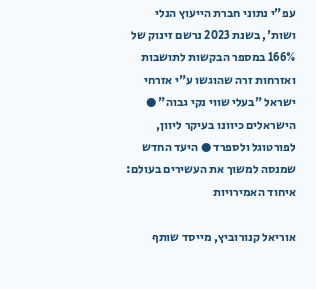עפ"י נתוני חברת הייעוץ הנלי ושות', בשנת 2023 נרשם זינוק של 166% במספר הבקשות לתושבות ואזרחות זרה שהוגשו ע"י אזרחי ישראל "בעלי שווי נקי גבוה" ●  הישראלים כיוונו בעיקר ליוון, לפורטוגל ולספרד ● היעד החדש שמנסה למשוך את העשירים בעולם: איחוד האמירויות

אוריאל קנורוביץ, מייסד שותף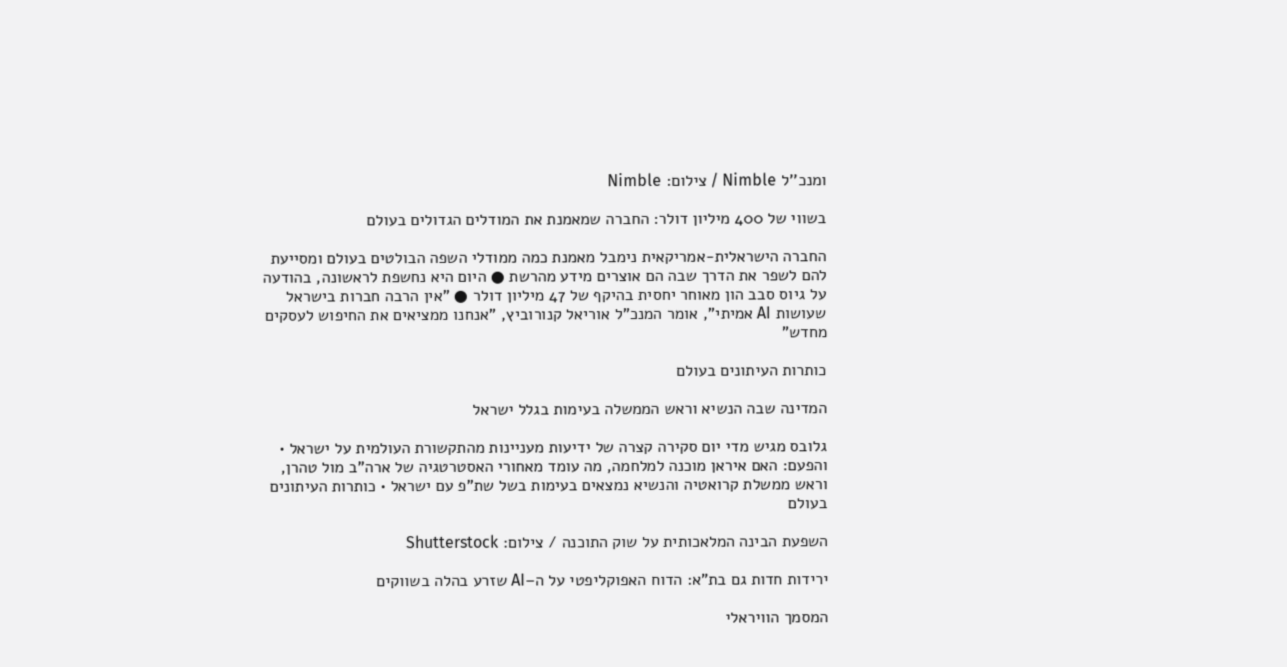ומנכ''ל Nimble / צילום: Nimble

בשווי של 400 מיליון דולר: החברה שמאמנת את המודלים הגדולים בעולם

החברה הישראלית-אמריקאית נימבל מאמנת כמה ממודלי השפה הבולטים בעולם ומסייעת להם לשפר את הדרך שבה הם אוצרים מידע מהרשת ● היום היא נחשפת לראשונה, בהודעה על גיוס סבב הון מאוחר יחסית בהיקף של 47 מיליון דולר ● "אין הרבה חברות בישראל שעושות AI אמיתי", אומר המנכ"ל אוריאל קנורוביץ, "אנחנו ממציאים את החיפוש לעסקים מחדש"

כותרות העיתונים בעולם

המדינה שבה הנשיא וראש הממשלה בעימות בגלל ישראל

גלובס מגיש מדי יום סקירה קצרה של ידיעות מעניינות מהתקשורת העולמית על ישראל • והפעם: האם איראן מוכנה למלחמה, מה עומד מאחורי האסטרטגיה של ארה"ב מול טהרן, וראש ממשלת קרואטיה והנשיא נמצאים בעימות בשל שת"פ עם ישראל • כותרות העיתונים בעולם

השפעת הבינה המלאכותית על שוק התוכנה / צילום: Shutterstock

ירידות חדות גם בת"א: הדוח האפוקליפטי על ה–AI שזרע בהלה בשווקים

המסמך הוויראלי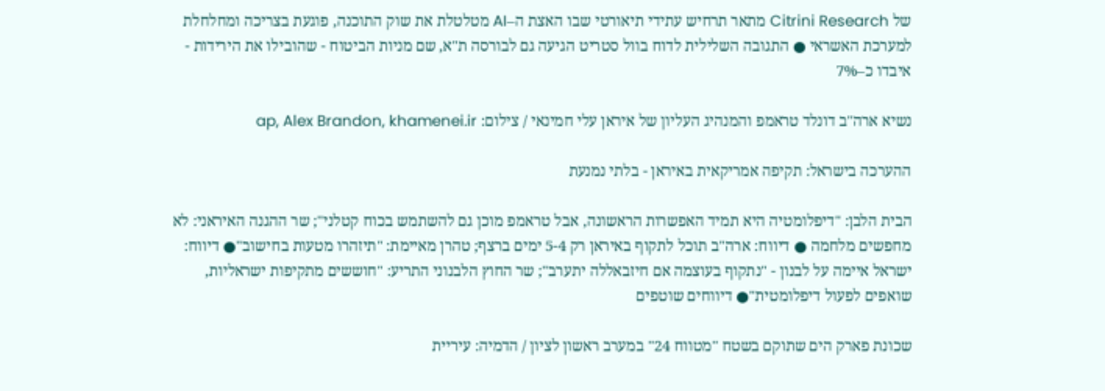של Citrini Research מתאר תרחיש עתידי תיאורטי שבו האצת ה–AI מטלטלת את שוק התוכנה, פוגעת בצריכה ומחלחלת למערכת האשראי ● התגובה השלילית לדוח בוול סטריט הגיעה גם לבורסה ת"א, שם מניות הביטוח - שהובילו את הירידות - איבדו כ–7%

נשיא ארה''ב דונלד טראמפ והמנהיג העליון של איראן עלי חמינאי / צילום: ap, Alex Brandon, khamenei.ir

ההערכה בישראל: תקיפה אמריקאית באיראן - בלתי נמנעת

הבית הלבן: "דיפלומטיה היא תמיד האפשרות הראשונה, אבל טראמפ מוכן גם להשתמש בכוח קטלני"; שר ההגנה האיראני: לא מחפשים מלחמה ● דיווח: ארה"ב תוכל לתקוף באיראן רק 5-4 ימים ברצף; טהרן מאיימת: "תיזהרו מטעות בחישוב"● דיווח: ישראל איימה על לבנון - "נתקוף בעוצמה אם חיזבאללה יתערב"; שר החוץ הלבנוני התריע: "חוששים מתקיפות ישראליות, שואפים לפעול דיפלומטית"● דיווחים שוטפים

שכונת פארק הים שתוקם בשטח ''מטווח 24'' במערב ראשון לציון / הדמיה: עיריית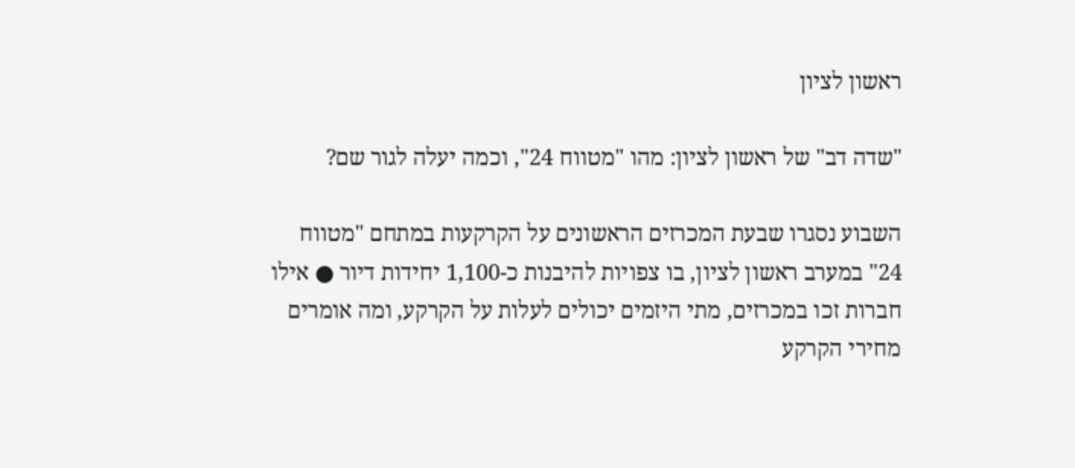ראשון לציון

"שדה דב" של ראשון לציון: מהו "מטווח 24", וכמה יעלה לגור שם?

השבוע נסגרו שבעת המכרזים הראשונים על הקרקעות במתחם "מטווח 24" במערב ראשון לציון, בו צפויות להיבנות כ-1,100 יחידות דיור ● אילו חברות זכו במכרזים, מתי היזמים יכולים לעלות על הקרקע, ומה אומרים מחירי הקרקע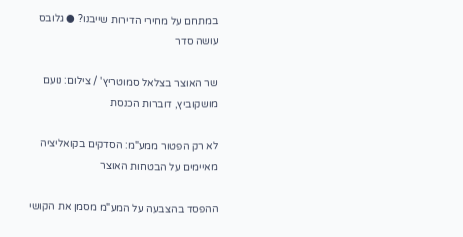במתחם על מחירי הדירות שייבנו? ● גלובס עושה סדר

שר האוצר בצלאל סמוטריץ' / צילום: נועם מושקוביץ, דוברות הכנסת

לא רק הפטור ממע"מ: הסדקים בקואליציה מאיימים על הבטחות האוצר

ההפסד בהצבעה על המע"מ מסמן את הקושי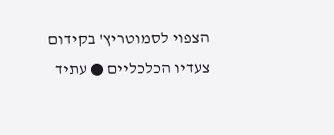הצפוי לסמוטריץ' בקידום צעדיו הכלכליים ● עתיד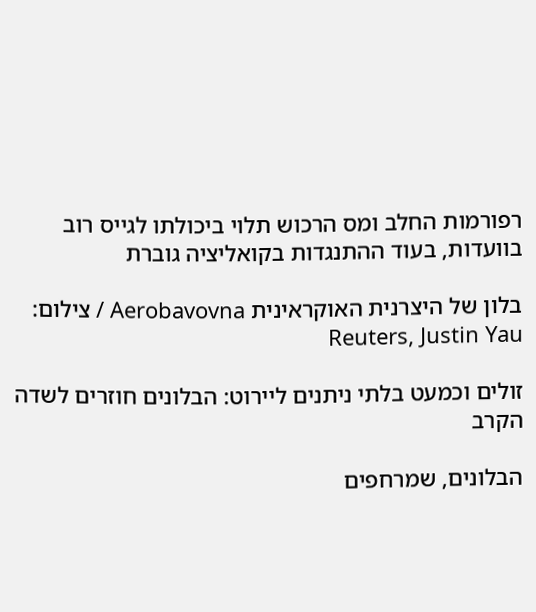רפורמות החלב ומס הרכוש תלוי ביכולתו לגייס רוב בוועדות, בעוד ההתנגדות בקואליציה גוברת

בלון של היצרנית האוקראינית Aerobavovna / צילום: Reuters, Justin Yau

זולים וכמעט בלתי ניתנים ליירוט: הבלונים חוזרים לשדה הקרב

הבלונים, שמרחפים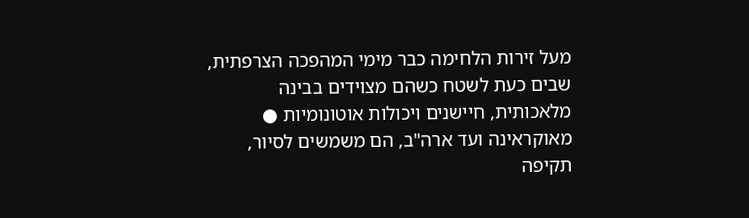מעל זירות הלחימה כבר מימי המהפכה הצרפתית, שבים כעת לשטח כשהם מצוידים בבינה מלאכותית, חיישנים ויכולות אוטונומיות ● מאוקראינה ועד ארה"ב, הם משמשים לסיור, תקיפה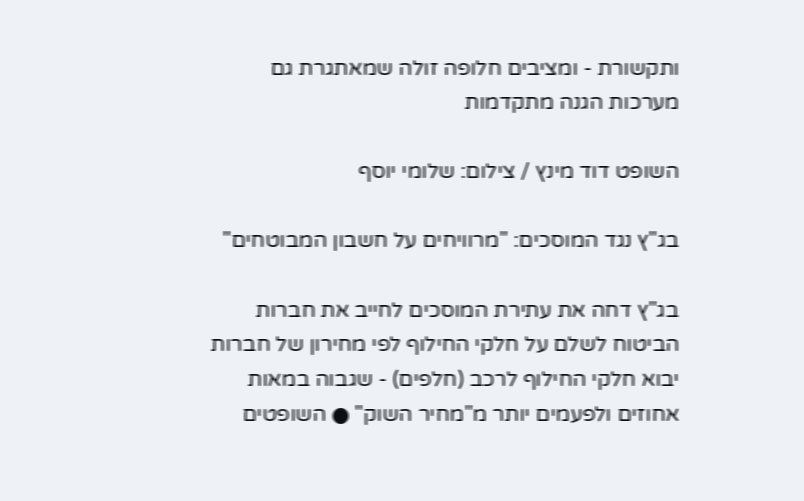ותקשורת - ומציבים חלופה זולה שמאתגרת גם מערכות הגנה מתקדמות

השופט דוד מינץ / צילום: שלומי יוסף

בג"ץ נגד המוסכים: "מרוויחים על חשבון המבוטחים"

בג"ץ דחה את עתירת המוסכים לחייב את חברות הביטוח לשלם על חלקי החילוף לפי מחירון של חברות יבוא חלקי החילוף לרכב (חלפים) - שגבוה במאות אחוזים ולפעמים יותר מ"מחיר השוק" ● השופטים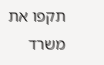תקפו את משרד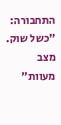התחבורה: "כשל שוק. מצב מעוות"